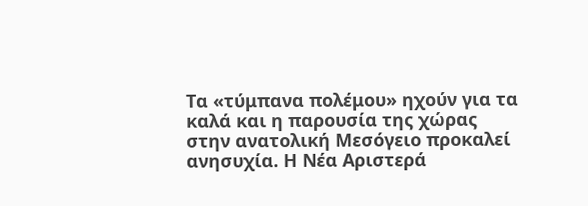Τα «τύμπανα πολέμου» ηχούν για τα καλά και η παρουσία της χώρας στην ανατολική Μεσόγειο προκαλεί ανησυχία. Η Νέα Αριστερά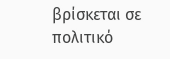βρίσκεται σε πολιτικό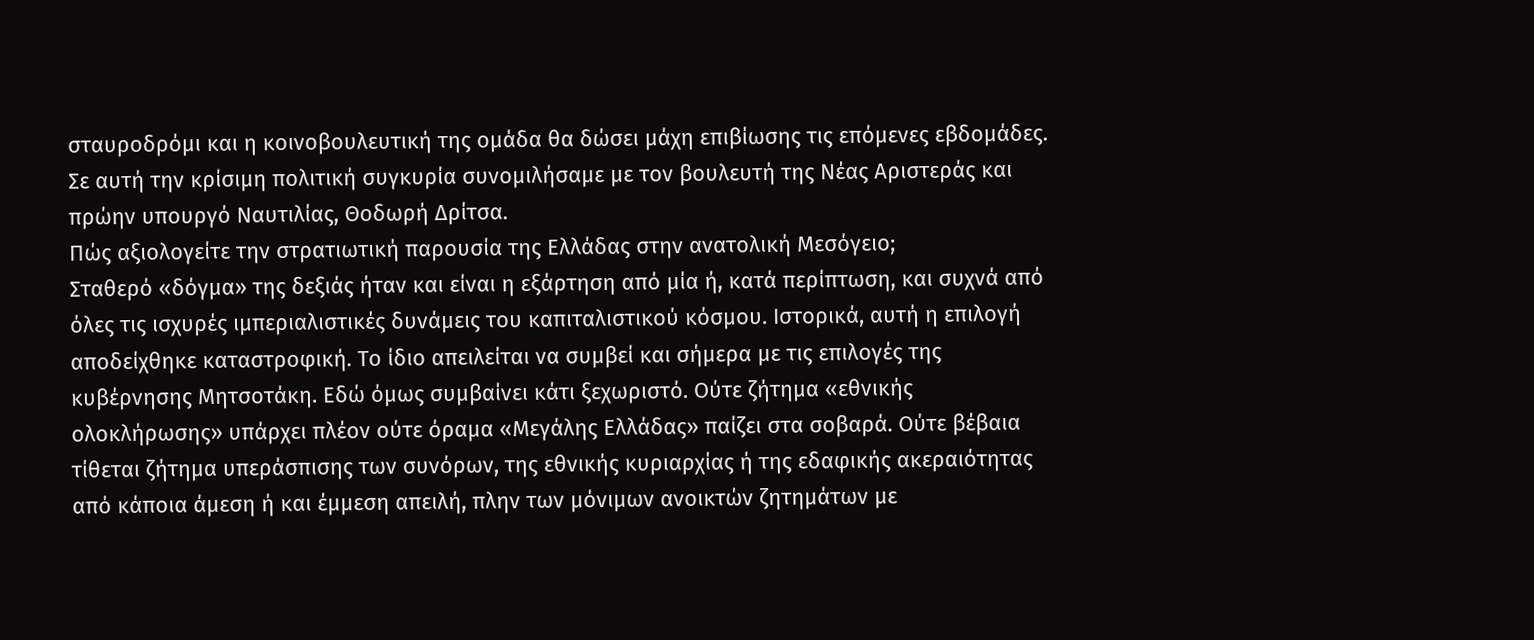σταυροδρόμι και η κοινοβουλευτική της ομάδα θα δώσει μάχη επιβίωσης τις επόμενες εβδομάδες. Σε αυτή την κρίσιμη πολιτική συγκυρία συνομιλήσαμε με τον βουλευτή της Νέας Αριστεράς και πρώην υπουργό Ναυτιλίας, Θοδωρή Δρίτσα.
Πώς αξιολογείτε την στρατιωτική παρουσία της Ελλάδας στην ανατολική Μεσόγειο;
Σταθερό «δόγμα» της δεξιάς ήταν και είναι η εξάρτηση από μία ή, κατά περίπτωση, και συχνά από όλες τις ισχυρές ιμπεριαλιστικές δυνάμεις του καπιταλιστικού κόσμου. Ιστορικά, αυτή η επιλογή αποδείχθηκε καταστροφική. Το ίδιο απειλείται να συμβεί και σήμερα με τις επιλογές της κυβέρνησης Μητσοτάκη. Εδώ όμως συμβαίνει κάτι ξεχωριστό. Ούτε ζήτημα «εθνικής ολοκλήρωσης» υπάρχει πλέον ούτε όραμα «Μεγάλης Ελλάδας» παίζει στα σοβαρά. Ούτε βέβαια τίθεται ζήτημα υπεράσπισης των συνόρων, της εθνικής κυριαρχίας ή της εδαφικής ακεραιότητας από κάποια άμεση ή και έμμεση απειλή, πλην των μόνιμων ανοικτών ζητημάτων με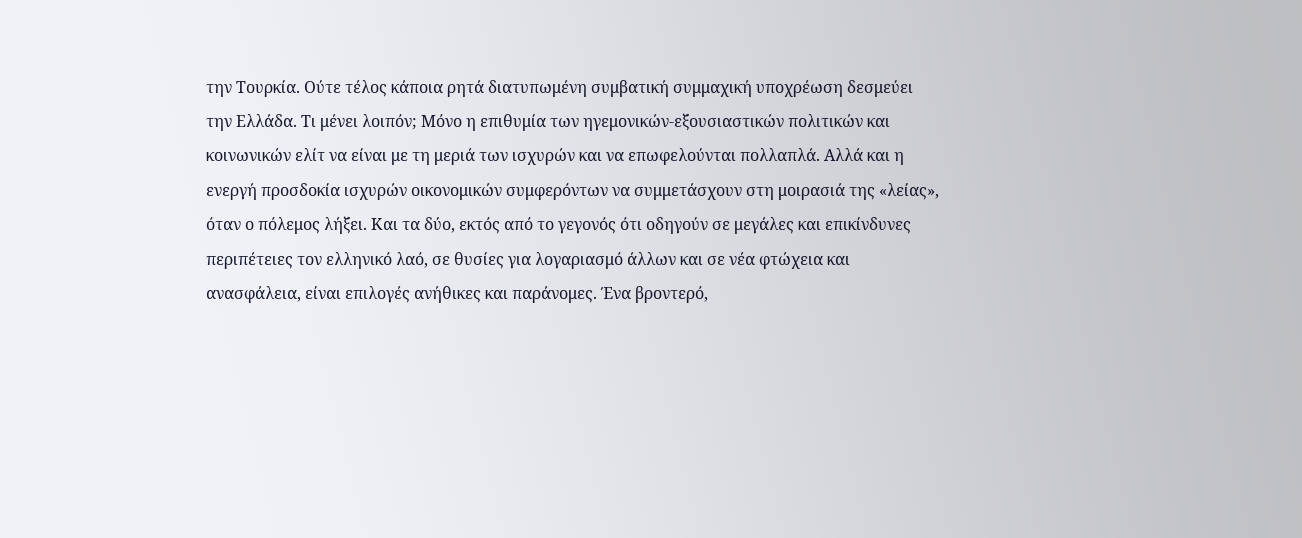την Τουρκία. Ούτε τέλος κάποια ρητά διατυπωμένη συμβατική συμμαχική υποχρέωση δεσμεύει την Ελλάδα. Τι μένει λοιπόν; Μόνο η επιθυμία των ηγεμονικών-εξουσιαστικών πολιτικών και κοινωνικών ελίτ να είναι με τη μεριά των ισχυρών και να επωφελούνται πολλαπλά. Αλλά και η ενεργή προσδοκία ισχυρών οικονομικών συμφερόντων να συμμετάσχουν στη μοιρασιά της «λείας», όταν ο πόλεμος λήξει. Και τα δύο, εκτός από το γεγονός ότι οδηγούν σε μεγάλες και επικίνδυνες περιπέτειες τον ελληνικό λαό, σε θυσίες για λογαριασμό άλλων και σε νέα φτώχεια και ανασφάλεια, είναι επιλογές ανήθικες και παράνομες. Ένα βροντερό,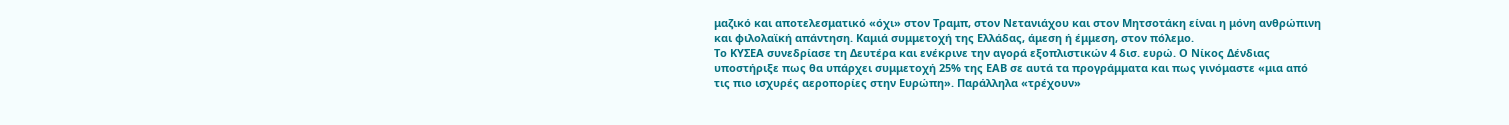μαζικό και αποτελεσματικό «όχι» στον Τραμπ, στον Νετανιάχου και στον Μητσοτάκη είναι η μόνη ανθρώπινη και φιλολαϊκή απάντηση. Καμιά συμμετοχή της Ελλάδας, άμεση ή έμμεση, στον πόλεμο.
Το ΚΥΣΕΑ συνεδρίασε τη Δευτέρα και ενέκρινε την αγορά εξοπλιστικών 4 δισ. ευρώ. Ο Νίκος Δένδιας υποστήριξε πως θα υπάρχει συμμετοχή 25% της ΕΑΒ σε αυτά τα προγράμματα και πως γινόμαστε «μια από τις πιο ισχυρές αεροπορίες στην Ευρώπη». Παράλληλα «τρέχουν»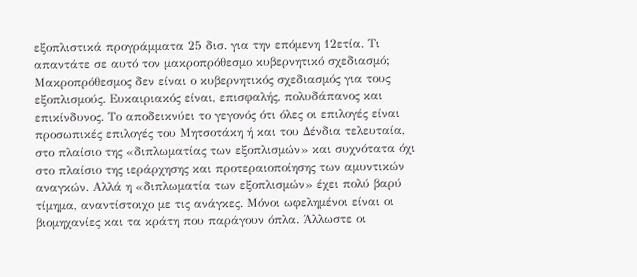εξοπλιστικά προγράμματα 25 δισ. για την επόμενη 12ετία. Τι απαντάτε σε αυτό τον μακροπρόθεσμο κυβερνητικό σχεδιασμό;
Μακροπρόθεσμος δεν είναι ο κυβερνητικός σχεδιασμός για τους εξοπλισμούς. Ευκαιριακός είναι, επισφαλής, πολυδάπανος και επικίνδυνος. Το αποδεικνύει το γεγονός ότι όλες οι επιλογές είναι προσωπικές επιλογές του Μητσοτάκη ή και του Δένδια τελευταία, στο πλαίσιο της «διπλωματίας των εξοπλισμών» και συχνότατα όχι στο πλαίσιο της ιεράρχησης και προτεραιοποίησης των αμυντικών αναγκών. Αλλά η «διπλωματία των εξοπλισμών» έχει πολύ βαρύ τίμημα, αναντίστοιχο με τις ανάγκες. Μόνοι ωφελημένοι είναι οι βιομηχανίες και τα κράτη που παράγουν όπλα. Άλλωστε οι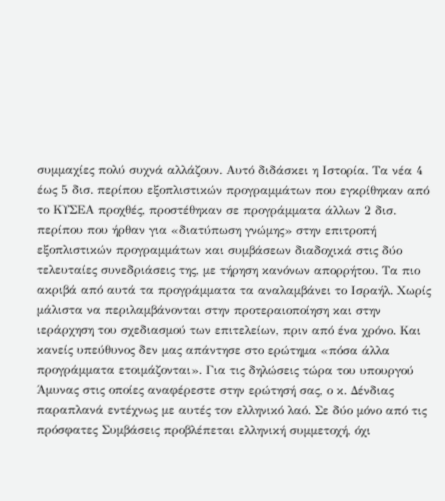συμμαχίες πολύ συχνά αλλάζουν. Αυτό διδάσκει η Ιστορία. Τα νέα 4 έως 5 δισ. περίπου εξοπλιστικών προγραμμάτων που εγκρίθηκαν από το ΚΥΣΕΑ προχθές, προστέθηκαν σε προγράμματα άλλων 2 δισ. περίπου που ήρθαν για «διατύπωση γνώμης» στην επιτροπή εξοπλιστικών προγραμμάτων και συμβάσεων διαδοχικά στις δύο τελευταίες συνεδριάσεις της, με τήρηση κανόνων απορρήτου. Τα πιο ακριβά από αυτά τα προγράμματα τα αναλαμβάνει το Ισραήλ. Χωρίς μάλιστα να περιλαμβάνονται στην προτεραιοποίηση και στην ιεράρχηση του σχεδιασμού των επιτελείων, πριν από ένα χρόνο. Και κανείς υπεύθυνος δεν μας απάντησε στο ερώτημα «πόσα άλλα προγράμματα ετοιμάζονται». Για τις δηλώσεις τώρα του υπουργού Άμυνας στις οποίες αναφέρεστε στην ερώτησή σας, ο κ. Δένδιας παραπλανά εντέχνως με αυτές τον ελληνικό λαό. Σε δύο μόνο από τις πρόσφατες Συμβάσεις προβλέπεται ελληνική συμμετοχή, όχι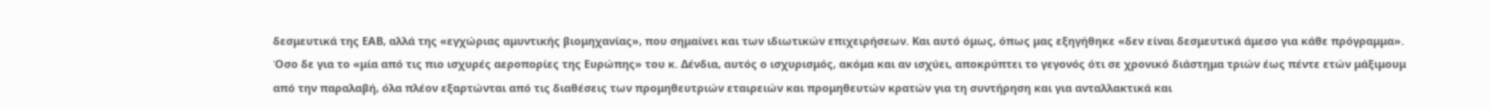δεσμευτικά της ΕΑΒ, αλλά της «εγχώριας αμυντικής βιομηχανίας», που σημαίνει και των ιδιωτικών επιχειρήσεων. Και αυτό όμως, όπως μας εξηγήθηκε «δεν είναι δεσμευτικά άμεσο για κάθε πρόγραμμα». Όσο δε για το «μία από τις πιο ισχυρές αεροπορίες της Ευρώπης» του κ. Δένδια, αυτός ο ισχυρισμός, ακόμα και αν ισχύει, αποκρύπτει το γεγονός ότι σε χρονικό διάστημα τριών έως πέντε ετών μάξιμουμ από την παραλαβή, όλα πλέον εξαρτώνται από τις διαθέσεις των προμηθευτριών εταιρειών και προμηθευτών κρατών για τη συντήρηση και για ανταλλακτικά και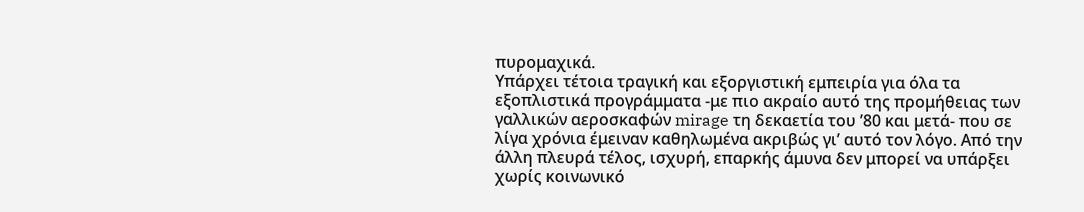πυρομαχικά.
Υπάρχει τέτοια τραγική και εξοργιστική εμπειρία για όλα τα εξοπλιστικά προγράμματα -με πιο ακραίο αυτό της προμήθειας των γαλλικών αεροσκαφών mirage τη δεκαετία του ’80 και μετά- που σε λίγα χρόνια έμειναν καθηλωμένα ακριβώς γι’ αυτό τον λόγο. Από την άλλη πλευρά τέλος, ισχυρή, επαρκής άμυνα δεν μπορεί να υπάρξει χωρίς κοινωνικό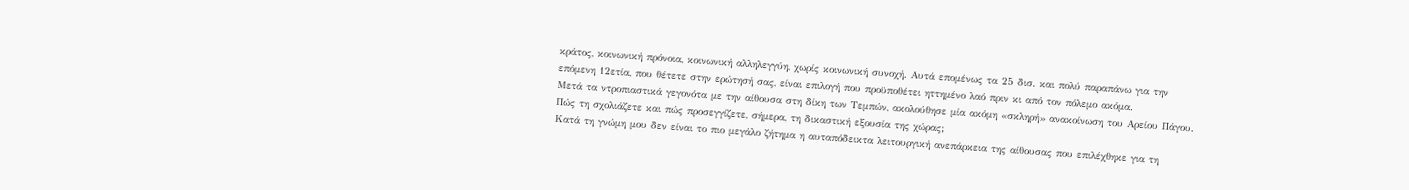κράτος, κοινωνική πρόνοια, κοινωνική αλληλεγγύη, χωρίς κοινωνική συνοχή. Αυτά επομένως τα 25 δισ. και πολύ παραπάνω για την επόμενη 12ετία, που θέτετε στην ερώτησή σας, είναι επιλογή που προϋποθέτει ηττημένο λαό πριν κι από τον πόλεμο ακόμα.
Μετά τα ντροπιαστικά γεγονότα με την αίθουσα στη δίκη των Τεμπών, ακολούθησε μία ακόμη «σκληρή» ανακοίνωση του Αρείου Πάγου. Πώς τη σχολιάζετε και πώς προσεγγίζετε, σήμερα, τη δικαστική εξουσία της χώρας;
Κατά τη γνώμη μου δεν είναι το πιο μεγάλο ζήτημα η αυταπόδεικτα λειτουργική ανεπάρκεια της αίθουσας που επιλέχθηκε για τη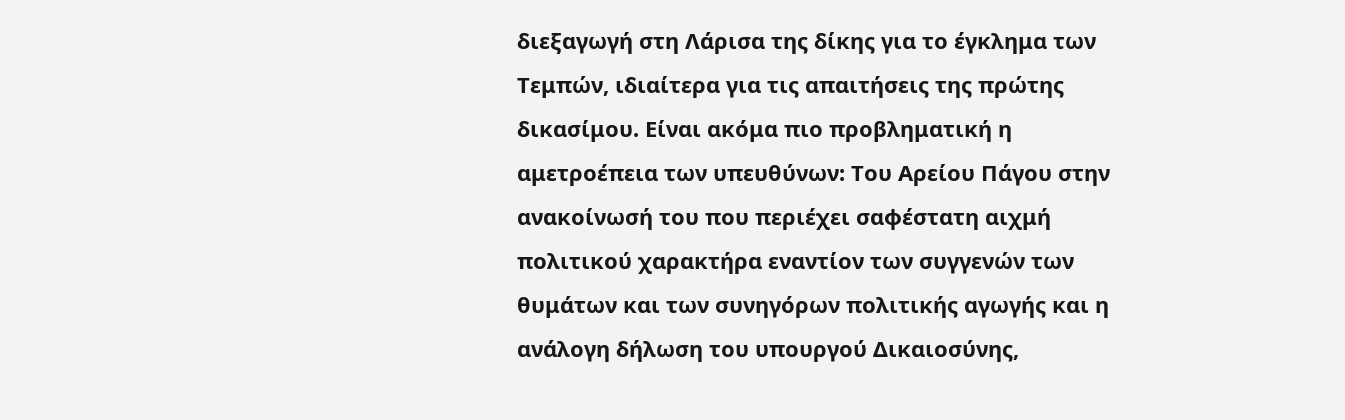διεξαγωγή στη Λάρισα της δίκης για το έγκλημα των Τεμπών, ιδιαίτερα για τις απαιτήσεις της πρώτης δικασίμου. Είναι ακόμα πιο προβληματική η αμετροέπεια των υπευθύνων: Του Αρείου Πάγου στην ανακοίνωσή του που περιέχει σαφέστατη αιχμή πολιτικού χαρακτήρα εναντίον των συγγενών των θυμάτων και των συνηγόρων πολιτικής αγωγής και η ανάλογη δήλωση του υπουργού Δικαιοσύνης,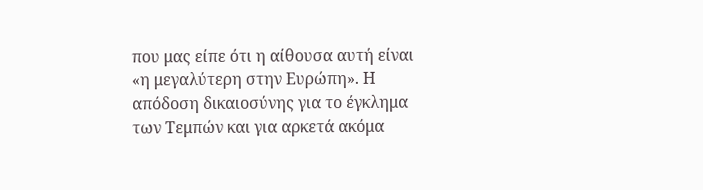που μας είπε ότι η αίθουσα αυτή είναι «η μεγαλύτερη στην Ευρώπη». Η απόδοση δικαιοσύνης για το έγκλημα των Τεμπών και για αρκετά ακόμα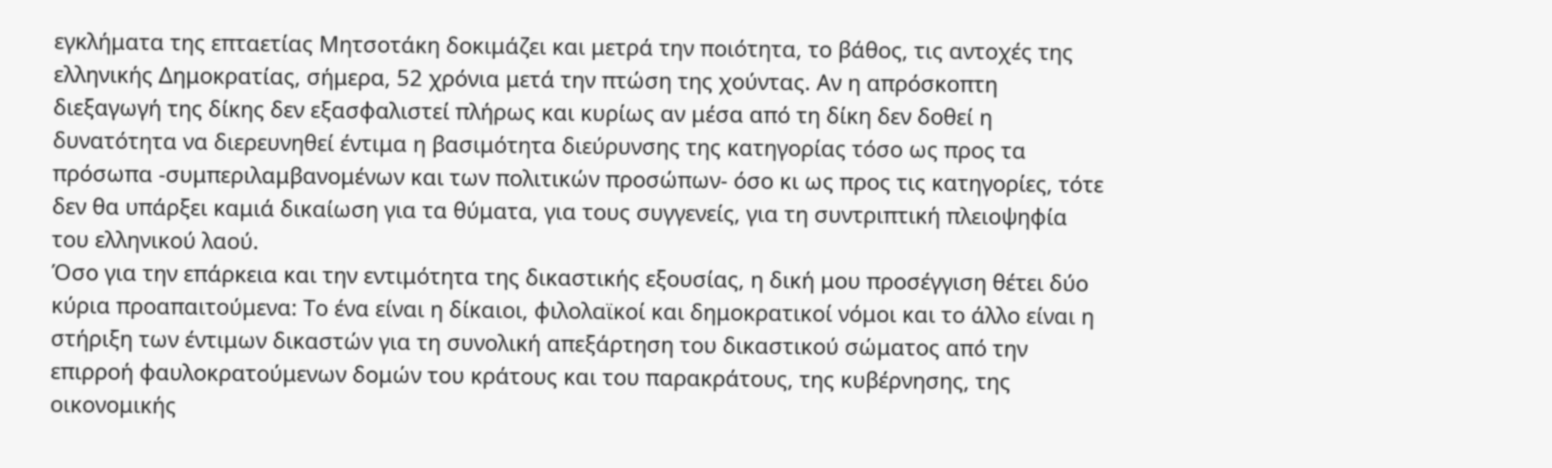εγκλήματα της επταετίας Μητσοτάκη δοκιμάζει και μετρά την ποιότητα, το βάθος, τις αντοχές της ελληνικής Δημοκρατίας, σήμερα, 52 χρόνια μετά την πτώση της χούντας. Αν η απρόσκοπτη διεξαγωγή της δίκης δεν εξασφαλιστεί πλήρως και κυρίως αν μέσα από τη δίκη δεν δοθεί η δυνατότητα να διερευνηθεί έντιμα η βασιμότητα διεύρυνσης της κατηγορίας τόσο ως προς τα πρόσωπα -συμπεριλαμβανομένων και των πολιτικών προσώπων- όσο κι ως προς τις κατηγορίες, τότε δεν θα υπάρξει καμιά δικαίωση για τα θύματα, για τους συγγενείς, για τη συντριπτική πλειοψηφία του ελληνικού λαού.
Όσο για την επάρκεια και την εντιμότητα της δικαστικής εξουσίας, η δική μου προσέγγιση θέτει δύο κύρια προαπαιτούμενα: Το ένα είναι η δίκαιοι, φιλολαϊκοί και δημοκρατικοί νόμοι και το άλλο είναι η στήριξη των έντιμων δικαστών για τη συνολική απεξάρτηση του δικαστικού σώματος από την επιρροή φαυλοκρατούμενων δομών του κράτους και του παρακράτους, της κυβέρνησης, της οικονομικής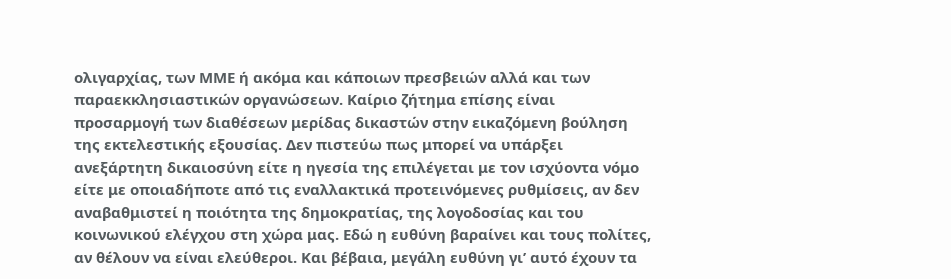ολιγαρχίας, των ΜΜΕ ή ακόμα και κάποιων πρεσβειών αλλά και των παραεκκλησιαστικών οργανώσεων. Καίριο ζήτημα επίσης είναι προσαρμογή των διαθέσεων μερίδας δικαστών στην εικαζόμενη βούληση της εκτελεστικής εξουσίας. Δεν πιστεύω πως μπορεί να υπάρξει ανεξάρτητη δικαιοσύνη είτε η ηγεσία της επιλέγεται με τον ισχύοντα νόμο είτε με οποιαδήποτε από τις εναλλακτικά προτεινόμενες ρυθμίσεις, αν δεν αναβαθμιστεί η ποιότητα της δημοκρατίας, της λογοδοσίας και του κοινωνικού ελέγχου στη χώρα μας. Εδώ η ευθύνη βαραίνει και τους πολίτες, αν θέλουν να είναι ελεύθεροι. Και βέβαια, μεγάλη ευθύνη γι’ αυτό έχουν τα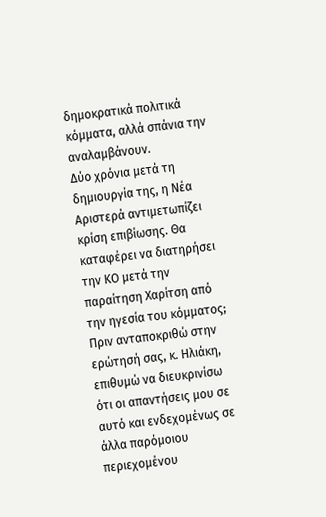δημοκρατικά πολιτικά κόμματα, αλλά σπάνια την αναλαμβάνουν.
Δύο χρόνια μετά τη δημιουργία της, η Νέα Αριστερά αντιμετωπίζει κρίση επιβίωσης. Θα καταφέρει να διατηρήσει την ΚΟ μετά την παραίτηση Χαρίτση από την ηγεσία του κόμματος;
Πριν ανταποκριθώ στην ερώτησή σας, κ. Ηλιάκη, επιθυμώ να διευκρινίσω ότι οι απαντήσεις μου σε αυτό και ενδεχομένως σε άλλα παρόμοιου περιεχομένου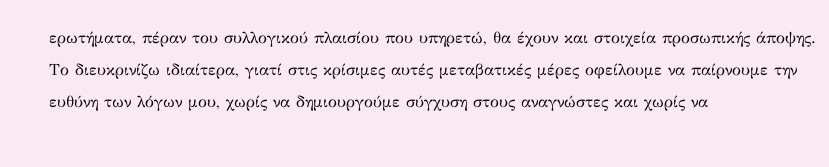ερωτήματα, πέραν του συλλογικού πλαισίου που υπηρετώ, θα έχουν και στοιχεία προσωπικής άποψης. Το διευκρινίζω ιδιαίτερα, γιατί στις κρίσιμες αυτές μεταβατικές μέρες οφείλουμε να παίρνουμε την ευθύνη των λόγων μου, χωρίς να δημιουργούμε σύγχυση στους αναγνώστες και χωρίς να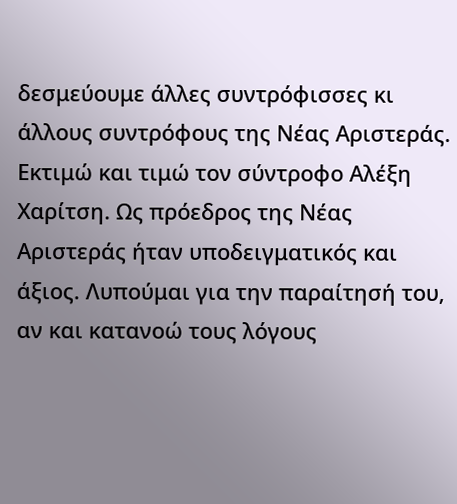δεσμεύουμε άλλες συντρόφισσες κι άλλους συντρόφους της Νέας Αριστεράς.
Εκτιμώ και τιμώ τον σύντροφο Αλέξη Χαρίτση. Ως πρόεδρος της Νέας Αριστεράς ήταν υποδειγματικός και άξιος. Λυπούμαι για την παραίτησή του, αν και κατανοώ τους λόγους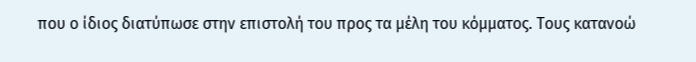που ο ίδιος διατύπωσε στην επιστολή του προς τα μέλη του κόμματος. Τους κατανοώ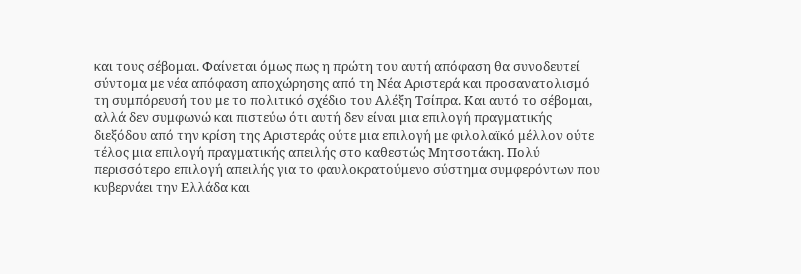και τους σέβομαι. Φαίνεται όμως πως η πρώτη του αυτή απόφαση θα συνοδευτεί σύντομα με νέα απόφαση αποχώρησης από τη Νέα Αριστερά και προσανατολισμό τη συμπόρευσή του με το πολιτικό σχέδιο του Αλέξη Τσίπρα. Και αυτό το σέβομαι, αλλά δεν συμφωνώ και πιστεύω ότι αυτή δεν είναι μια επιλογή πραγματικής διεξόδου από την κρίση της Αριστεράς ούτε μια επιλογή με φιλολαϊκό μέλλον ούτε τέλος μια επιλογή πραγματικής απειλής στο καθεστώς Μητσοτάκη. Πολύ περισσότερο επιλογή απειλής για το φαυλοκρατούμενο σύστημα συμφερόντων που κυβερνάει την Ελλάδα και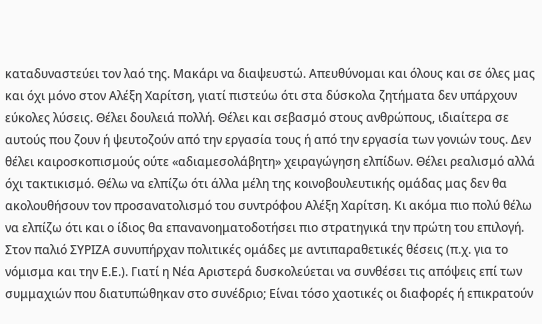καταδυναστεύει τον λαό της. Μακάρι να διαψευστώ. Απευθύνομαι και όλους και σε όλες μας και όχι μόνο στον Αλέξη Χαρίτση, γιατί πιστεύω ότι στα δύσκολα ζητήματα δεν υπάρχουν εύκολες λύσεις. Θέλει δουλειά πολλή. Θέλει και σεβασμό στους ανθρώπους, ιδιαίτερα σε αυτούς που ζουν ή ψευτοζούν από την εργασία τους ή από την εργασία των γονιών τους. Δεν θέλει καιροσκοπισμούς ούτε «αδιαμεσολάβητη» χειραγώγηση ελπίδων. Θέλει ρεαλισμό αλλά όχι τακτικισμό. Θέλω να ελπίζω ότι άλλα μέλη της κοινοβουλευτικής ομάδας μας δεν θα ακολουθήσουν τον προσανατολισμό του συντρόφου Αλέξη Χαρίτση. Κι ακόμα πιο πολύ θέλω να ελπίζω ότι και ο ίδιος θα επανανοηματοδοτήσει πιο στρατηγικά την πρώτη του επιλογή.
Στον παλιό ΣΥΡΙΖΑ συνυπήρχαν πολιτικές ομάδες με αντιπαραθετικές θέσεις (π.χ. για το νόμισμα και την Ε.Ε.). Γιατί η Νέα Αριστερά δυσκολεύεται να συνθέσει τις απόψεις επί των συμμαχιών που διατυπώθηκαν στο συνέδριο; Είναι τόσο χαοτικές οι διαφορές ή επικρατούν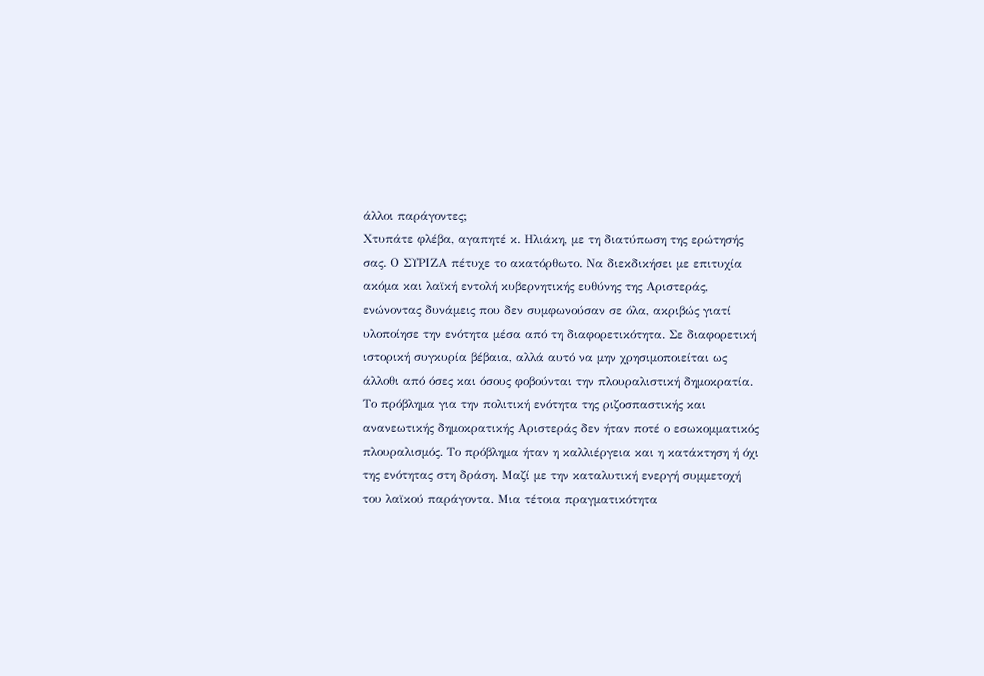άλλοι παράγοντες;
Χτυπάτε φλέβα, αγαπητέ κ. Ηλιάκη, με τη διατύπωση της ερώτησής σας. Ο ΣΥΡΙΖΑ πέτυχε το ακατόρθωτο. Να διεκδικήσει με επιτυχία ακόμα και λαϊκή εντολή κυβερνητικής ευθύνης της Αριστεράς, ενώνοντας δυνάμεις που δεν συμφωνούσαν σε όλα, ακριβώς γιατί υλοποίησε την ενότητα μέσα από τη διαφορετικότητα. Σε διαφορετική ιστορική συγκυρία βέβαια, αλλά αυτό να μην χρησιμοποιείται ως άλλοθι από όσες και όσους φοβούνται την πλουραλιστική δημοκρατία. Το πρόβλημα για την πολιτική ενότητα της ριζοσπαστικής και ανανεωτικής δημοκρατικής Αριστεράς δεν ήταν ποτέ ο εσωκομματικός πλουραλισμός. Το πρόβλημα ήταν η καλλιέργεια και η κατάκτηση ή όχι της ενότητας στη δράση. Μαζί με την καταλυτική ενεργή συμμετοχή του λαϊκού παράγοντα. Μια τέτοια πραγματικότητα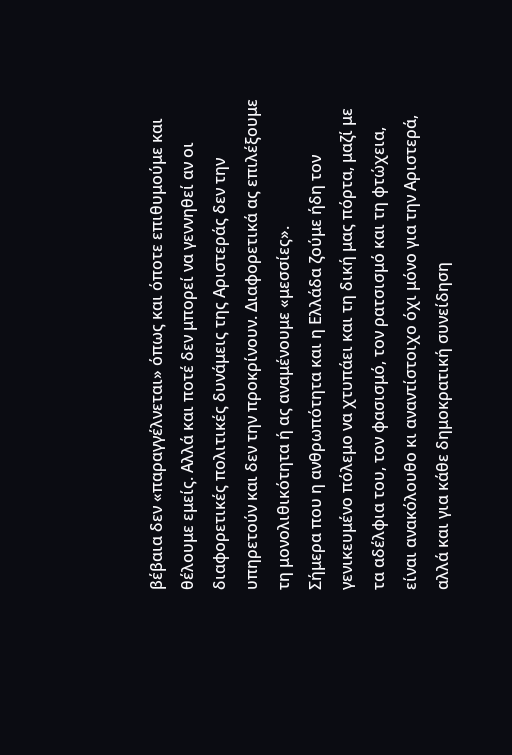βέβαια δεν «παραγγέλνεται» όπως και όποτε επιθυμούμε και θέλουμε εμείς. Αλλά και ποτέ δεν μπορεί να γεννηθεί αν οι διαφορετικές πολιτικές δυνάμεις της Αριστεράς δεν την υπηρετούν και δεν την προκρίνουν. Διαφορετικά ας επιλέξουμε τη μονολιθικότητα ή ας αναμένουμε «μεσσίες».
Σήμερα που η ανθρωπότητα και η Ελλάδα ζούμε ήδη τον γενικευμένο πόλεμο να χτυπάει και τη δική μας πόρτα, μαζί με τα αδέλφια του, τον φασισμό, τον ρατσισμό και τη φτώχεια, είναι ανακόλουθο κι αναντίστοιχο όχι μόνο για την Αριστερά, αλλά και για κάθε δημοκρατική συνείδηση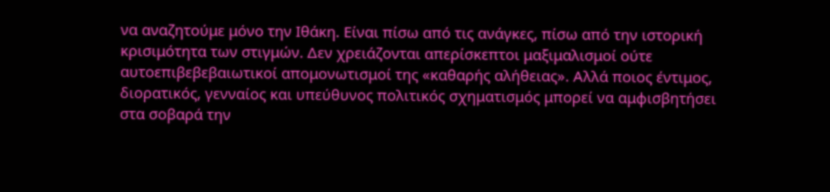να αναζητούμε μόνο την Ιθάκη. Είναι πίσω από τις ανάγκες, πίσω από την ιστορική κρισιμότητα των στιγμών. Δεν χρειάζονται απερίσκεπτοι μαξιμαλισμοί ούτε αυτοεπιβεβεβαιωτικοί απομονωτισμοί της «καθαρής αλήθειας». Αλλά ποιος έντιμος, διορατικός, γενναίος και υπεύθυνος πολιτικός σχηματισμός μπορεί να αμφισβητήσει στα σοβαρά την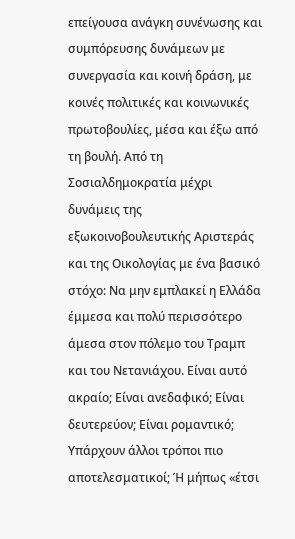επείγουσα ανάγκη συνένωσης και συμπόρευσης δυνάμεων με συνεργασία και κοινή δράση, με κοινές πολιτικές και κοινωνικές πρωτοβουλίες, μέσα και έξω από τη βουλή. Από τη Σοσιαλδημοκρατία μέχρι δυνάμεις της εξωκοινοβουλευτικής Αριστεράς και της Οικολογίας με ένα βασικό στόχο: Nα μην εμπλακεί η Ελλάδα έμμεσα και πολύ περισσότερο άμεσα στον πόλεμο του Τραμπ και του Νετανιάχου. Είναι αυτό ακραίο; Είναι ανεδαφικό; Είναι δευτερεύον; Είναι ρομαντικό; Υπάρχουν άλλοι τρόποι πιο αποτελεσματικοί; Ή μήπως «έτσι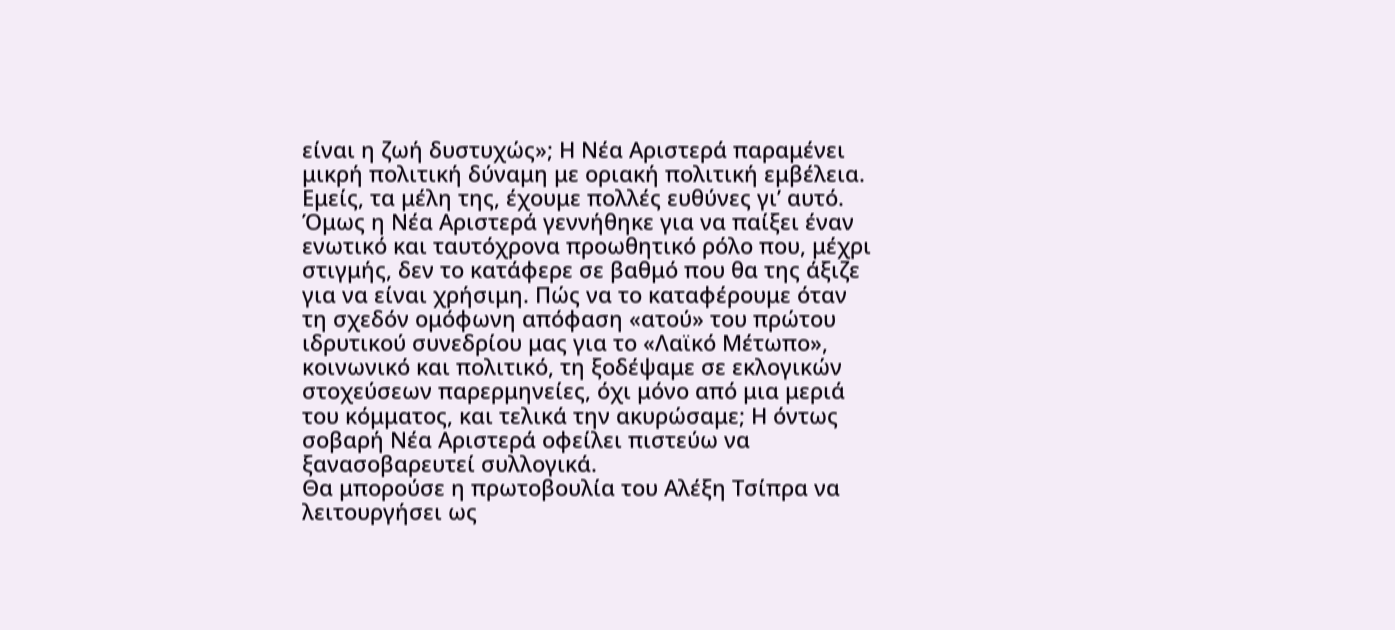είναι η ζωή δυστυχώς»; Η Νέα Αριστερά παραμένει μικρή πολιτική δύναμη με οριακή πολιτική εμβέλεια. Εμείς, τα μέλη της, έχουμε πολλές ευθύνες γι’ αυτό. Όμως η Νέα Αριστερά γεννήθηκε για να παίξει έναν ενωτικό και ταυτόχρονα προωθητικό ρόλο που, μέχρι στιγμής, δεν το κατάφερε σε βαθμό που θα της άξιζε για να είναι χρήσιμη. Πώς να το καταφέρουμε όταν τη σχεδόν ομόφωνη απόφαση «ατού» του πρώτου ιδρυτικού συνεδρίου μας για το «Λαϊκό Μέτωπο», κοινωνικό και πολιτικό, τη ξοδέψαμε σε εκλογικών στοχεύσεων παρερμηνείες, όχι μόνο από μια μεριά του κόμματος, και τελικά την ακυρώσαμε; Η όντως σοβαρή Νέα Αριστερά οφείλει πιστεύω να ξανασοβαρευτεί συλλογικά.
Θα μπορούσε η πρωτοβουλία του Αλέξη Τσίπρα να λειτουργήσει ως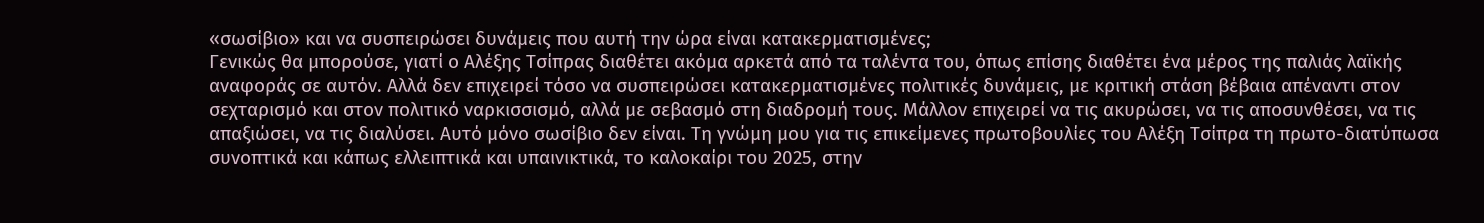«σωσίβιο» και να συσπειρώσει δυνάμεις που αυτή την ώρα είναι κατακερματισμένες;
Γενικώς θα μπορούσε, γιατί ο Αλέξης Τσίπρας διαθέτει ακόμα αρκετά από τα ταλέντα του, όπως επίσης διαθέτει ένα μέρος της παλιάς λαϊκής αναφοράς σε αυτόν. Αλλά δεν επιχειρεί τόσο να συσπειρώσει κατακερματισμένες πολιτικές δυνάμεις, με κριτική στάση βέβαια απέναντι στον σεχταρισμό και στον πολιτικό ναρκισσισμό, αλλά με σεβασμό στη διαδρομή τους. Μάλλον επιχειρεί να τις ακυρώσει, να τις αποσυνθέσει, να τις απαξιώσει, να τις διαλύσει. Αυτό μόνο σωσίβιο δεν είναι. Τη γνώμη μου για τις επικείμενες πρωτοβουλίες του Αλέξη Τσίπρα τη πρωτο-διατύπωσα συνοπτικά και κάπως ελλειπτικά και υπαινικτικά, το καλοκαίρι του 2025, στην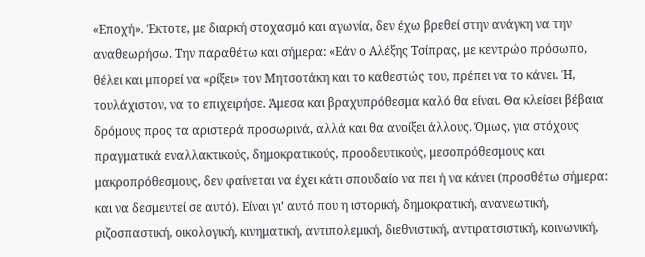«Εποχή». Έκτοτε, με διαρκή στοχασμό και αγωνία, δεν έχω βρεθεί στην ανάγκη να την αναθεωρήσω. Την παραθέτω και σήμερα: «Εάν ο Αλέξης Τσίπρας, με κεντρώο πρόσωπο, θέλει και μπορεί να «ρίξει» τον Μητσοτάκη και το καθεστώς του, πρέπει να το κάνει. Ή, τουλάχιστον, να το επιχειρήσε. Άμεσα και βραχυπρόθεσμα καλό θα είναι. Θα κλείσει βέβαια δρόμους προς τα αριστερά προσωρινά, αλλά και θα ανοίξει άλλους. Όμως, για στόχους πραγματικά εναλλακτικούς, δημοκρατικούς, προοδευτικούς, μεσοπρόθεσμους και μακροπρόθεσμους, δεν φαίνεται να έχει κάτι σπουδαίο να πει ή να κάνει (προσθέτω σήμερα: και να δεσμευτεί σε αυτό). Είναι γι’ αυτό που η ιστορική, δημοκρατική, ανανεωτική, ριζοσπαστική, οικολογική, κινηματική, αντιπολεμική, διεθνιστική, αντιρατσιστική, κοινωνική,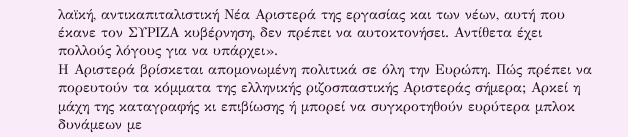λαϊκή, αντικαπιταλιστική Νέα Αριστερά της εργασίας και των νέων, αυτή που έκανε τον ΣΥΡΙΖΑ κυβέρνηση, δεν πρέπει να αυτοκτονήσει. Αντίθετα έχει πολλούς λόγους για να υπάρχει».
Η Αριστερά βρίσκεται απομονωμένη πολιτικά σε όλη την Ευρώπη. Πώς πρέπει να πορευτούν τα κόμματα της ελληνικής ριζοσπαστικής Αριστεράς σήμερα; Αρκεί η μάχη της καταγραφής κι επιβίωσης ή μπορεί να συγκροτηθούν ευρύτερα μπλοκ δυνάμεων με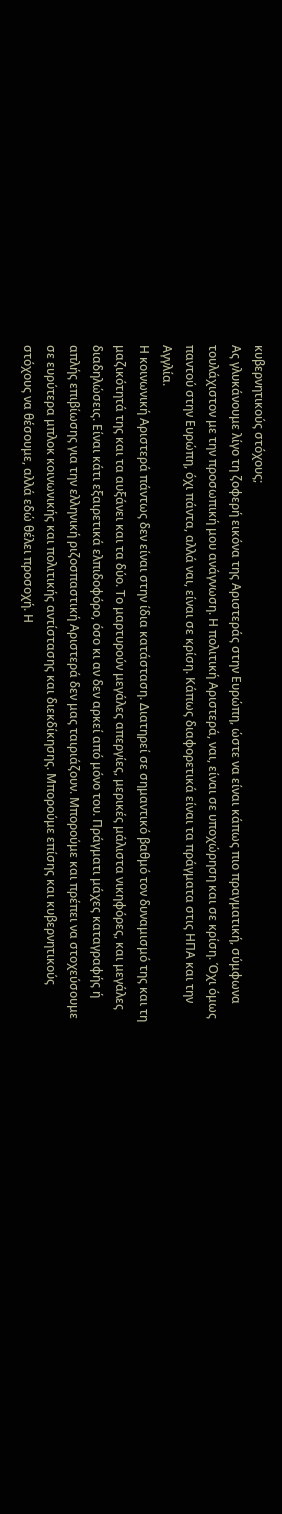κυβερνητικούς στόχους;
Ας γλυκάνουμε λίγο τη ζοφερή εικόνα της Αριστεράς στην Ευρώπη, ώστε να είναι κάπως πιο πραγματική, σύμφωνα τουλάχιστον με την προσωπική μου ανάγνωση. Η πολιτική Αριστερά, ναι, είναι σε υποχώρηση και σε κρίση. Όχι όμως παντού στην Ευρώπη, όχι πάντα, αλλά ναι, είναι σε κρίση. Κάπως διαφορετικά είναι τα πράγματα στις ΗΠΑ και την Αγγλία.
Η κοινωνική Αριστερά πάντως δεν είναι στην ίδια κατάσταση. Διατηρεί σε σημαντικό βαθμό τον δυναμισμό της και τη μαζικότητά της και τα αυξάνει και τα δύο. Το μαρτυρούν μεγάλες απεργίες, μερικές μάλιστα νικηφόρες, και μεγάλες διαδηλώσεις. Είναι κάτι εξαιρετικά ελπιδοφόρο, όσο κι αν δεν αρκεί από μόνο του. Πράγματι μάχες καταγραφής ή απλής επιβίωσης για την ελληνική ριζοσπαστική Αριστερά δεν μας ταιριάζουν. Μπορούμε και πρέπει να στοχεύσουμε σε ευρύτερα μπλοκ κοινωνικής και πολιτικής αντίστασης και διεκδίκησης. Μπορούμε επίσης και κυβερνητικούς στόχους να θέσουμε, αλλά εδώ θέλει προσοχή. Η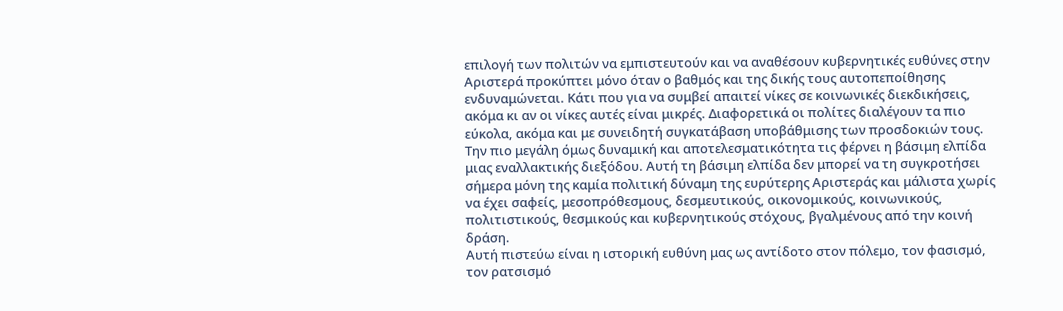επιλογή των πολιτών να εμπιστευτούν και να αναθέσουν κυβερνητικές ευθύνες στην Αριστερά προκύπτει μόνο όταν ο βαθμός και της δικής τους αυτοπεποίθησης ενδυναμώνεται. Κάτι που για να συμβεί απαιτεί νίκες σε κοινωνικές διεκδικήσεις, ακόμα κι αν οι νίκες αυτές είναι μικρές. Διαφορετικά οι πολίτες διαλέγουν τα πιο εύκολα, ακόμα και με συνειδητή συγκατάβαση υποβάθμισης των προσδοκιών τους. Την πιο μεγάλη όμως δυναμική και αποτελεσματικότητα τις φέρνει η βάσιμη ελπίδα μιας εναλλακτικής διεξόδου. Αυτή τη βάσιμη ελπίδα δεν μπορεί να τη συγκροτήσει σήμερα μόνη της καμία πολιτική δύναμη της ευρύτερης Αριστεράς και μάλιστα χωρίς να έχει σαφείς, μεσοπρόθεσμους, δεσμευτικούς, οικονομικούς, κοινωνικούς, πολιτιστικούς, θεσμικούς και κυβερνητικούς στόχους, βγαλμένους από την κοινή δράση.
Αυτή πιστεύω είναι η ιστορική ευθύνη μας ως αντίδοτο στον πόλεμο, τον φασισμό, τον ρατσισμό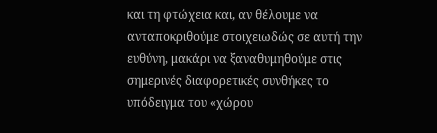και τη φτώχεια και, αν θέλουμε να ανταποκριθούμε στοιχειωδώς σε αυτή την ευθύνη, μακάρι να ξαναθυμηθούμε στις σημερινές διαφορετικές συνθήκες το υπόδειγμα του «χώρου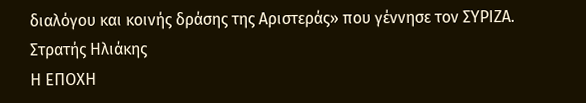διαλόγου και κοινής δράσης της Αριστεράς» που γέννησε τον ΣΥΡΙΖΑ.
Στρατής Ηλιάκης
Η ΕΠΟΧΗ